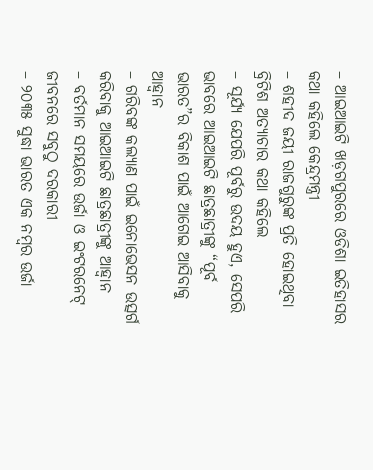– ଆଇଆଇଟି ଖଡ଼ଗପୁରରେ ଓଡିଶା ଇତିହାସର କଥା କହିଲେ କେନ୍ଦ୍ରମନ୍ତ୍ରୀ
– ଶହୀଦ ଜୟୀ ରାଜଗୁରୁଙ୍କ ପ୍ରତି ହୋଇଥିବା ବ୍ରିଟିଶ ଅତ୍ୟାଚାର କଥା କହିଲେ
– ସୂର୍ଯ୍ୟ ଯେପରି ପୂର୍ବରୁ ଉଦୟ ହୁଏ, ସେପରି ଭାବରେ ଆଇଆଇଟି ଛାତ୍ରଛାତ୍ରୀଙ୍କୁ “ପୂର୍ବ ଭାରତ”ର ବିକାଶ ପାଇଁ ଆଗେଇ ଆସିବାକୁ ଆହ୍ୱାନ
– ଗରିବଙ୍କ କଲ୍ୟାଣ ପାଇଁ ଇନୋଭେସନ ଉତ୍ସର୍ଗ କରିବାକୁ ଆଇଆଇଟି ଛାତ୍ରଛାତ୍ରୀଙ୍କୁ ଆହ୍ୱାନ
– ବର୍ତମାନ ସମୟରେ ଉର୍ଜା ଓ ଇଂଟରନେଟ୍ ଜୀବନରେ ସବୁଠୁ ଦରକାରୀ
– ୨୦୩୫ ସୁଦ୍ଧା ଭାରତ ଏକ ନମ୍ବର ଉର୍ଜା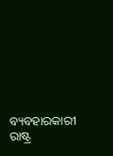ବ୍ୟବହାରକାରୀ ରାଷ୍ଟ୍ର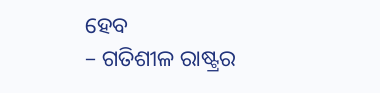ହେବ
– ଗତିଶୀଳ ରାଷ୍ଟ୍ରର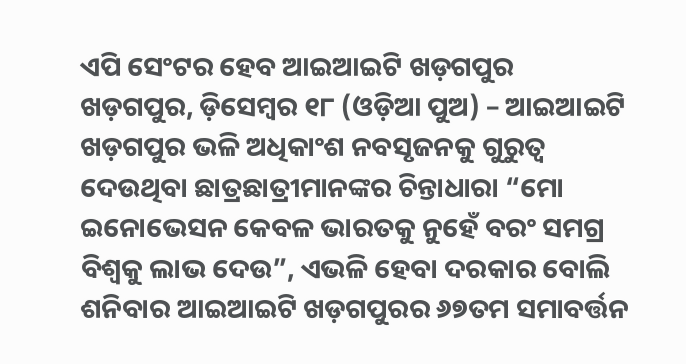ଏପି ସେଂଟର ହେବ ଆଇଆଇଟି ଖଡ଼ଗପୁର
ଖଡ଼ଗପୁର, ଡ଼ିସେମ୍ବର ୧୮ (ଓଡ଼ିଆ ପୁଅ) – ଆଇଆଇଟି ଖଡ଼ଗପୁର ଭଳି ଅଧିକାଂଶ ନବସୃଜନକୁ ଗୁରୁତ୍ୱ ଦେଉଥିବା ଛାତ୍ରଛାତ୍ରୀମାନଙ୍କର ଚିନ୍ତାଧାରା “ମୋ ଇନୋଭେସନ କେବଳ ଭାରତକୁ ନୁହେଁ ବରଂ ସମଗ୍ର ବିଶ୍ୱକୁ ଲାଭ ଦେଉ”, ଏଭଳି ହେବା ଦରକାର ବୋଲି ଶନିବାର ଆଇଆଇଟି ଖଡ଼ଗପୁରର ୬୭ତମ ସମାବର୍ତ୍ତନ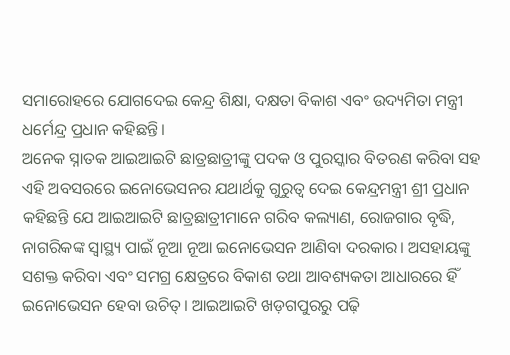ସମାରୋହରେ ଯୋଗଦେଇ କେନ୍ଦ୍ର ଶିକ୍ଷା, ଦକ୍ଷତା ବିକାଶ ଏବଂ ଉଦ୍ୟମିତା ମନ୍ତ୍ରୀ ଧର୍ମେନ୍ଦ୍ର ପ୍ରଧାନ କହିଛନ୍ତି।
ଅନେକ ସ୍ନାତକ ଆଇଆଇଟି ଛାତ୍ରଛାତ୍ରୀଙ୍କୁ ପଦକ ଓ ପୁରସ୍କାର ବିତରଣ କରିବା ସହ ଏହି ଅବସରରେ ଇନୋଭେସନର ଯଥାର୍ଥକୁ ଗୁରୁତ୍ୱ ଦେଇ କେନ୍ଦ୍ରମନ୍ତ୍ରୀ ଶ୍ରୀ ପ୍ରଧାନ କହିଛନ୍ତି ଯେ ଆଇଆଇଟି ଛାତ୍ରଛାତ୍ରୀମାନେ ଗରିବ କଲ୍ୟାଣ, ରୋଜଗାର ବୃଦ୍ଧି, ନାଗରିକଙ୍କ ସ୍ୱାସ୍ଥ୍ୟ ପାଇଁ ନୂଆ ନୂଆ ଇନୋଭେସନ ଆଣିବା ଦରକାର। ଅସହାୟଙ୍କୁ ସଶକ୍ତ କରିବା ଏବଂ ସମଗ୍ର କ୍ଷେତ୍ରରେ ବିକାଶ ତଥା ଆବଶ୍ୟକତା ଆଧାରରେ ହିଁ ଇନୋଭେସନ ହେବା ଉଚିତ୍। ଆଇଆଇଟି ଖଡ଼ଗପୁରରୁ ପଢ଼ି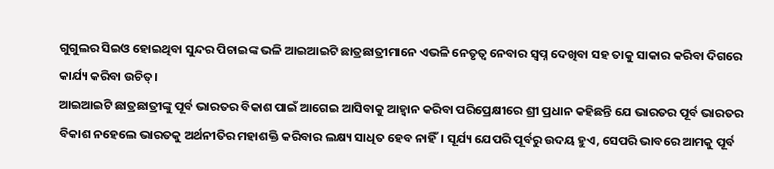ଗୁଗୁଲର ସିଇଓ ହୋଇଥିବା ସୁନ୍ଦର ପିଚାଇଙ୍କ ଭଳି ଆଇଆଇଟି ଛାତ୍ରଛାତ୍ରୀମାନେ ଏଭଳି ନେତୃତ୍ୱ ନେବାର ସ୍ୱପ୍ନ ଦେଖିବା ସହ ତାକୁ ସାକାର କରିବା ଦିଗରେ କାର୍ଯ୍ୟ କରିବା ଉଚିତ୍।
ଆଇଆଇଟି ଛାତ୍ରଛାତ୍ରୀଙ୍କୁ ପୂର୍ବ ଭାରତର ବିକାଶ ପାଇଁ ଆଗେଇ ଆସିବାକୁ ଆହ୍ୱାନ କରିବା ପରିପ୍ରେକ୍ଷୀରେ ଶ୍ରୀ ପ୍ରଧାନ କହିଛନ୍ତି ଯେ ଭାରତର ପୂର୍ବ ଭାରତର ବିକାଶ ନହେଲେ ଭାରତକୁ ଅର୍ଥନୀତିର ମହାଶକ୍ତି କରିବାର ଲକ୍ଷ୍ୟ ସାଧିତ ହେବ ନାହିଁ। ସୂର୍ଯ୍ୟ ଯେପରି ପୂର୍ବରୁ ଉଦୟ ହୁଏ, ସେପରି ଭାବରେ ଆମକୁ ପୂର୍ବ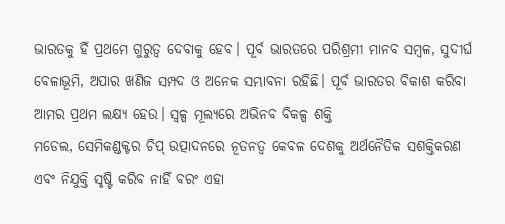ଭାରତକୁ ହିଁ ପ୍ରଥମେ ଗୁରୁତ୍ୱ ଦେବାକୁ ହେବ। ପୂର୍ବ ଭାରତରେ ପରିଶ୍ରମୀ ମାନବ ସମ୍ବଳ, ସୁଦୀର୍ଘ ବେଳାଭୂମି, ଅପାର ଖଣିଜ ସମ୍ପଦ ଓ ଅନେକ ସମ୍ଭାବନା ରହିଛି। ପୂର୍ବ ଭାରତର ବିକାଶ କରିବା ଆମର ପ୍ରଥମ ଲକ୍ଷ୍ୟ ହେଉ। ସ୍ୱଳ୍ପ ମୂଲ୍ୟରେ ଅଭିନବ ବିକଳ୍ପ ଶକ୍ତି
ମଡେଲ, ସେମିକଣ୍ଡକ୍ଟର ଚିପ୍ ଉତ୍ପାଦନରେ ନୂତନତ୍ୱ କେବଳ ଦେଶକୁ ଅର୍ଥନୈତିକ ସଶକ୍ତିକରଣ ଏବଂ ନିଯୁକ୍ତି ସୃଷ୍ଟି କରିବ ନାହିଁ ବରଂ ଏହା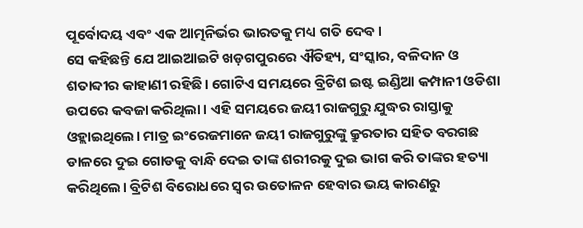ପୂର୍ବୋଦୟ ଏବଂ ଏକ ଆତ୍ମନିର୍ଭର ଭାରତକୁ ମଧ୍ୟ ଗତି ଦେବ।
ସେ କହିଛନ୍ତି ଯେ ଆଇଆଇଟି ଖଡ଼ଗପୁରରେ ଐତିହ୍ୟ, ସଂସ୍କାର, ବଳିଦାନ ଓ ଶତାବ୍ଦୀର କାହାଣୀ ରହିଛି। ଗୋଟିଏ ସମୟରେ ବ୍ରିଟିଶ ଇଷ୍ଟ ଇଣ୍ଡିଆ କମ୍ପାନୀ ଓଡିଶା ଉପରେ କବଜା କରିଥିଲା। ଏହି ସମୟରେ ଜୟୀ ରାଜଗୁରୁ ଯୁଦ୍ଧର ରାସ୍ତାକୁ ଓହ୍ଲାଇଥିଲେ। ମାତ୍ର ଇଂରେଜମାନେ ଜୟୀ ରାଜଗୁରୁଙ୍କୁ କ୍ରୁରତାର ସହିତ ବରଗଛ ଡାଳରେ ଦୁଇ ଗୋଡକୁ ବାନ୍ଧି ଦେଇ ତାଙ୍କ ଶରୀରକୁ ଦୁଇ ଭାଗ କରି ତାଙ୍କର ହତ୍ୟା କରିଥିଲେ। ବ୍ରିଟିଶ ବିରୋଧରେ ସ୍ୱର ଉତୋଳନ ହେବାର ଭୟ କାରଣରୁ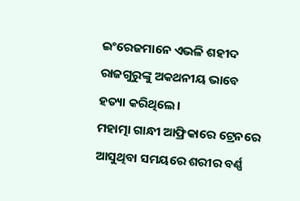ଇଂରେଜମାନେ ଏଭଳି ଶହୀଦ ରାଜଗୁରୁଙ୍କୁ ଅକଥନୀୟ ଭାବେ ହତ୍ୟା କରିଥିଲେ।
ମହାତ୍ମା ଗାନ୍ଧୀ ଆଫ୍ରିକାରେ ଟ୍ରେନରେ ଆସୁଥିବା ସମୟରେ ଶରୀର ବର୍ଣ୍ଣ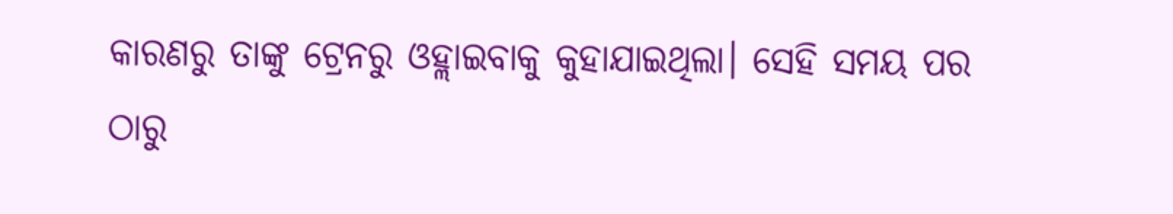କାରଣରୁ ତାଙ୍କୁ ଟ୍ରେନରୁ ଓହ୍ଲାଇବାକୁ କୁହାଯାଇଥିଲା। ସେହି ସମୟ ପର ଠାରୁ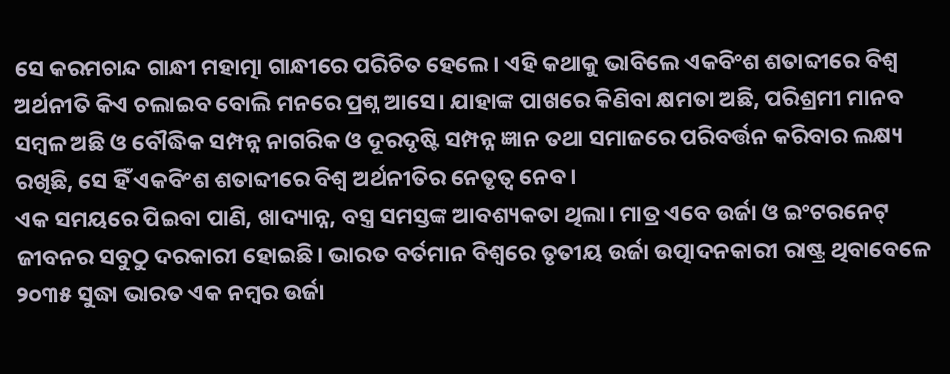ସେ କରମଚାନ୍ଦ ଗାନ୍ଧୀ ମହାତ୍ମା ଗାନ୍ଧୀରେ ପରିଚିତ ହେଲେ। ଏହି କଥାକୁ ଭାବିଲେ ଏକବିଂଶ ଶତାବ୍ଦୀରେ ବିଶ୍ୱ ଅର୍ଥନୀତି କିଏ ଚଲାଇବ ବୋଲି ମନରେ ପ୍ରଶ୍ନ ଆସେ। ଯାହାଙ୍କ ପାଖରେ କିଣିବା କ୍ଷମତା ଅଛି, ପରିଶ୍ରମୀ ମାନବ ସମ୍ବଳ ଅଛି ଓ ବୌଦ୍ଧିକ ସମ୍ପନ୍ନ ନାଗରିକ ଓ ଦୂରଦୃଷ୍ଟି ସମ୍ପନ୍ନ ଜ୍ଞାନ ତଥା ସମାଜରେ ପରିବର୍ତ୍ତନ କରିବାର ଲକ୍ଷ୍ୟ ରଖିଛି, ସେ ହିଁ ଏକବିଂଶ ଶତାବ୍ଦୀରେ ବିଶ୍ୱ ଅର୍ଥନୀତିର ନେତୃତ୍ୱ ନେବ।
ଏକ ସମୟରେ ପିଇବା ପାଣି, ଖାଦ୍ୟାନ୍ନ, ବସ୍ତ୍ର ସମସ୍ତଙ୍କ ଆବଶ୍ୟକତା ଥିଲା। ମାତ୍ର ଏବେ ଉର୍ଜା ଓ ଇଂଟରନେଟ୍ ଜୀବନର ସବୁଠୁ ଦରକାରୀ ହୋଇଛି। ଭାରତ ବର୍ତମାନ ବିଶ୍ୱରେ ତୃତୀୟ ଉର୍ଜା ଉତ୍ପାଦନକାରୀ ରାଷ୍ଟ୍ର ଥିବାବେଳେ ୨୦୩୫ ସୁଦ୍ଧା ଭାରତ ଏକ ନମ୍ବର ଉର୍ଜା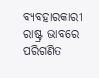ବ୍ୟବହାରକାରୀ ରାଷ୍ଟ୍ର ଭାବରେ ପରିଗଣିତ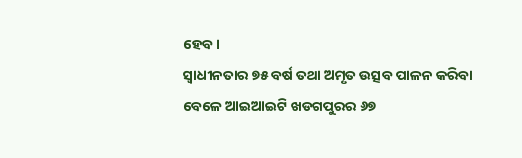ହେବ।
ସ୍ୱାଧୀନତାର ୭୫ ବର୍ଷ ତଥା ଅମୃତ ଉତ୍ସବ ପାଳନ କରିବା ବେଳେ ଆଇଆଇଟି ଖଡଗପୁରର ୬୭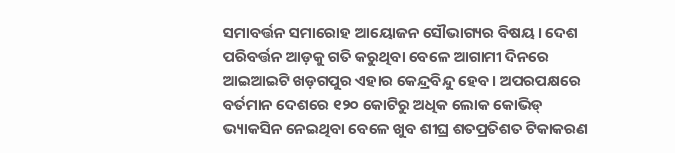ସମାବର୍ତ୍ତନ ସମାରୋହ ଆୟୋଜନ ସୌଭାଗ୍ୟର ବିଷୟ। ଦେଶ ପରିବର୍ତ୍ତନ ଆଡ଼କୁ ଗତି କରୁଥିବା ବେଳେ ଆଗାମୀ ଦିନରେ ଆଇଆଇଟି ଖଡ଼ଗପୁର ଏହାର କେନ୍ଦ୍ରବିନ୍ଦୁ ହେବ। ଅପରପକ୍ଷରେ ବର୍ତମାନ ଦେଶରେ ୧୨୦ କୋଟିରୁ ଅଧିକ ଲୋକ କୋଭିଡ୍ ଭ୍ୟାକସିନ ନେଇଥିବା ବେଳେ ଖୁବ ଶୀଘ୍ର ଶତପ୍ରତିଶତ ଟିକାକରଣ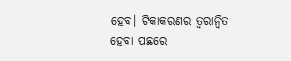ହେବ। ଟିକାକରଣର ତ୍ୱରାନ୍ୱିତ ହେବା ପଛରେ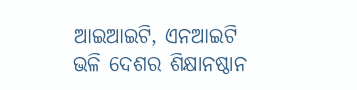ଆଇଆଇଟି, ଏନଆଇଟି ଭଳି ଦେଶର ଶିକ୍ଷାନଷ୍ଠାନ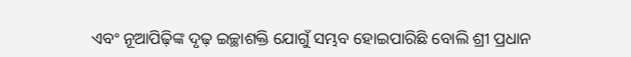ଏବଂ ନୂଆପିଢ଼ିଙ୍କ ଦୃଢ଼ ଇଚ୍ଛାଶକ୍ତି ଯୋଗୁଁ ସମ୍ଭବ ହୋଇପାରିଛି ବୋଲି ଶ୍ରୀ ପ୍ରଧାନ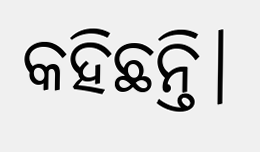କହିଛନ୍ତି।